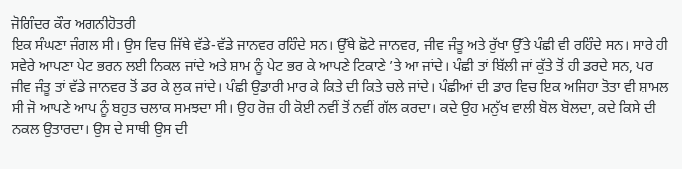ਜੋਗਿੰਦਰ ਕੌਰ ਅਗਨੀਹੋਤਰੀ
ਇਕ ਸੰਘਣਾ ਜੰਗਲ ਸੀ। ਉਸ ਵਿਚ ਜਿੱਥੇ ਵੱਡੇ-ਵੱਡੇ ਜਾਨਵਰ ਰਹਿੰਦੇ ਸਨ। ਉੱਥੇ ਛੋਟੇ ਜਾਨਵਰ, ਜੀਵ ਜੰਤੂ ਅਤੇ ਰੁੱਖਾ ਉੱਤੇ ਪੰਛੀ ਵੀ ਰਹਿੰਦੇ ਸਨ। ਸਾਰੇ ਹੀ ਸਵੇਰੇ ਆਪਣਾ ਪੇਟ ਭਰਨ ਲਈ ਨਿਕਲ ਜਾਂਦੇ ਅਤੇ ਸ਼ਾਮ ਨੂੰ ਪੇਟ ਭਰ ਕੇ ਆਪਣੇ ਟਿਕਾਣੇ ’ਤੇ ਆ ਜਾਂਦੇ। ਪੰਛੀ ਤਾਂ ਬਿੱਲੀ ਜਾਂ ਕੁੱਤੇ ਤੋਂ ਹੀ ਡਰਦੇ ਸਨ, ਪਰ ਜੀਵ ਜੰਤੂ ਤਾਂ ਵੱਡੇ ਜਾਨਵਰ ਤੋਂ ਡਰ ਕੇ ਲੁਕ ਜਾਂਦੇ। ਪੰਛੀ ਉਡਾਰੀ ਮਾਰ ਕੇ ਕਿਤੇ ਦੀ ਕਿਤੇ ਚਲੇ ਜਾਂਦੇ। ਪੰਛੀਆਂ ਦੀ ਡਾਰ ਵਿਚ ਇਕ ਅਜਿਹਾ ਤੋਤਾ ਵੀ ਸ਼ਾਮਲ ਸੀ ਜੋ ਆਪਣੇ ਆਪ ਨੂੰ ਬਹੁਤ ਚਲਾਕ ਸਮਝਦਾ ਸੀ। ਉਹ ਰੋਜ਼ ਹੀ ਕੋਈ ਨਵੀਂ ਤੋਂ ਨਵੀਂ ਗੱਲ ਕਰਦਾ। ਕਦੇ ਉਹ ਮਨੁੱਖ ਵਾਲੀ ਬੋਲ ਬੋਲਦਾ, ਕਦੇ ਕਿਸੇ ਦੀ ਨਕਲ ਉਤਾਰਦਾ। ਉਸ ਦੇ ਸਾਥੀ ਉਸ ਦੀ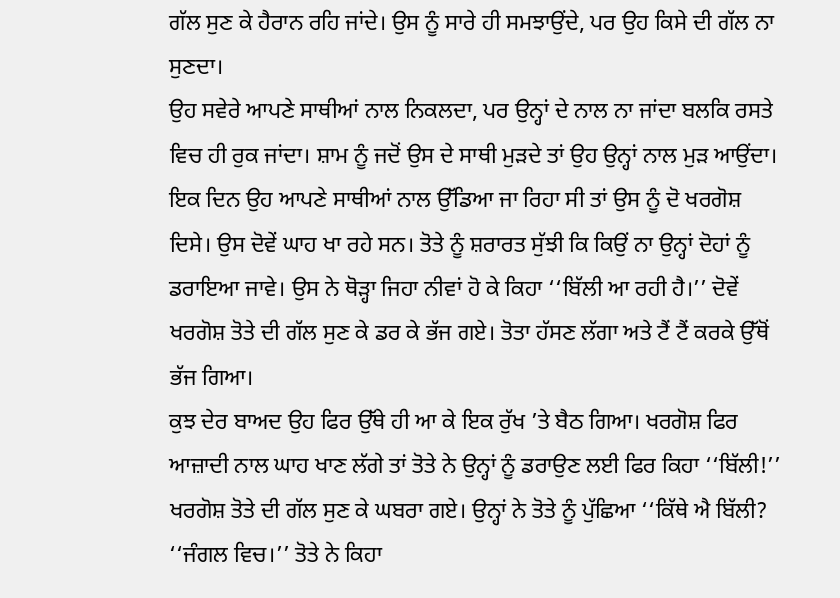ਗੱਲ ਸੁਣ ਕੇ ਹੈਰਾਨ ਰਹਿ ਜਾਂਦੇ। ਉਸ ਨੂੰ ਸਾਰੇ ਹੀ ਸਮਝਾਉਂਦੇ, ਪਰ ਉਹ ਕਿਸੇ ਦੀ ਗੱਲ ਨਾ ਸੁਣਦਾ।
ਉਹ ਸਵੇਰੇ ਆਪਣੇ ਸਾਥੀਆਂ ਨਾਲ ਨਿਕਲਦਾ, ਪਰ ਉਨ੍ਹਾਂ ਦੇ ਨਾਲ ਨਾ ਜਾਂਦਾ ਬਲਕਿ ਰਸਤੇ ਵਿਚ ਹੀ ਰੁਕ ਜਾਂਦਾ। ਸ਼ਾਮ ਨੂੰ ਜਦੋਂ ਉਸ ਦੇ ਸਾਥੀ ਮੁੜਦੇ ਤਾਂ ਉਹ ਉਨ੍ਹਾਂ ਨਾਲ ਮੁੜ ਆਉਂਦਾ।
ਇਕ ਦਿਨ ਉਹ ਆਪਣੇ ਸਾਥੀਆਂ ਨਾਲ ਉੱਡਿਆ ਜਾ ਰਿਹਾ ਸੀ ਤਾਂ ਉਸ ਨੂੰ ਦੋ ਖਰਗੋਸ਼ ਦਿਸੇ। ਉਸ ਦੋਵੇਂ ਘਾਹ ਖਾ ਰਹੇ ਸਨ। ਤੋਤੇ ਨੂੰ ਸ਼ਰਾਰਤ ਸੁੱਝੀ ਕਿ ਕਿਉਂ ਨਾ ਉਨ੍ਹਾਂ ਦੋਹਾਂ ਨੂੰ ਡਰਾਇਆ ਜਾਵੇ। ਉਸ ਨੇ ਥੋੜ੍ਹਾ ਜਿਹਾ ਨੀਵਾਂ ਹੋ ਕੇ ਕਿਹਾ ‘‘ਬਿੱਲੀ ਆ ਰਹੀ ਹੈ।’’ ਦੋਵੇਂ ਖਰਗੋਸ਼ ਤੋਤੇ ਦੀ ਗੱਲ ਸੁਣ ਕੇ ਡਰ ਕੇ ਭੱਜ ਗਏ। ਤੋਤਾ ਹੱਸਣ ਲੱਗਾ ਅਤੇ ਟੈਂ ਟੈਂ ਕਰਕੇ ਉੱਥੋਂ ਭੱਜ ਗਿਆ।
ਕੁਝ ਦੇਰ ਬਾਅਦ ਉਹ ਫਿਰ ਉੱਥੇ ਹੀ ਆ ਕੇ ਇਕ ਰੁੱਖ ’ਤੇ ਬੈਠ ਗਿਆ। ਖਰਗੋਸ਼ ਫਿਰ ਆਜ਼ਾਦੀ ਨਾਲ ਘਾਹ ਖਾਣ ਲੱਗੇ ਤਾਂ ਤੋਤੇ ਨੇ ਉਨ੍ਹਾਂ ਨੂੰ ਡਰਾਉਣ ਲਈ ਫਿਰ ਕਿਹਾ ‘‘ਬਿੱਲੀ!’’
ਖਰਗੋਸ਼ ਤੋਤੇ ਦੀ ਗੱਲ ਸੁਣ ਕੇ ਘਬਰਾ ਗਏ। ਉਨ੍ਹਾਂ ਨੇ ਤੋਤੇ ਨੂੰ ਪੁੱਛਿਆ ‘‘ਕਿੱਥੇ ਐ ਬਿੱਲੀ?
‘‘ਜੰਗਲ ਵਿਚ।’’ ਤੋਤੇ ਨੇ ਕਿਹਾ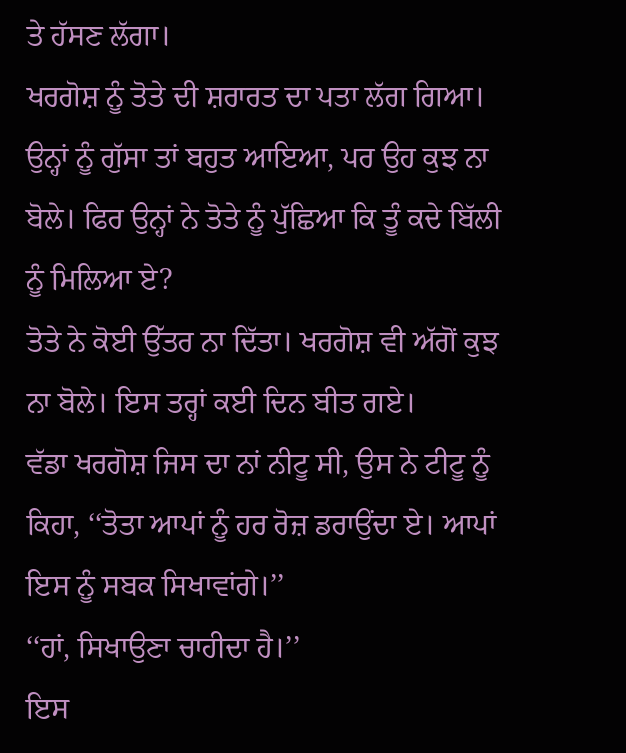ਤੇ ਹੱਸਣ ਲੱਗਾ।
ਖਰਗੋਸ਼ ਨੂੰ ਤੋਤੇ ਦੀ ਸ਼ਰਾਰਤ ਦਾ ਪਤਾ ਲੱਗ ਗਿਆ। ਉਨ੍ਹਾਂ ਨੂੰ ਗੁੱਸਾ ਤਾਂ ਬਹੁਤ ਆਇਆ, ਪਰ ਉਹ ਕੁਝ ਨਾ ਬੋਲੇ। ਫਿਰ ਉਨ੍ਹਾਂ ਨੇ ਤੋਤੇ ਨੂੰ ਪੁੱਛਿਆ ਕਿ ਤੂੰ ਕਦੇ ਬਿੱਲੀ ਨੂੰ ਮਿਲਿਆ ਏ?
ਤੋਤੇ ਨੇ ਕੋਈ ਉੱਤਰ ਨਾ ਦਿੱਤਾ। ਖਰਗੋਸ਼ ਵੀ ਅੱਗੋਂ ਕੁਝ ਨਾ ਬੋਲੇ। ਇਸ ਤਰ੍ਹਾਂ ਕਈ ਦਿਨ ਬੀਤ ਗਏ।
ਵੱਡਾ ਖਰਗੋਸ਼ ਜਿਸ ਦਾ ਨਾਂ ਨੀਟੂ ਸੀ, ਉਸ ਨੇ ਟੀਟੂ ਨੂੰ ਕਿਹਾ, ‘‘ਤੋਤਾ ਆਪਾਂ ਨੂੰ ਹਰ ਰੋਜ਼ ਡਰਾਉਂਦਾ ਏ। ਆਪਾਂ ਇਸ ਨੂੰ ਸਬਕ ਸਿਖਾਵਾਂਗੇ।’’
‘‘ਹਾਂ, ਸਿਖਾਉਣਾ ਚਾਹੀਦਾ ਹੈ।’’
ਇਸ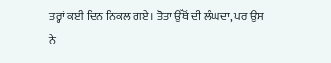ਤਰ੍ਹਾਂ ਕਈ ਦਿਨ ਨਿਕਲ ਗਏ। ਤੋਤਾ ਉੱਥੋਂ ਦੀ ਲੰਘਦਾ, ਪਰ ਉਸ ਨੇ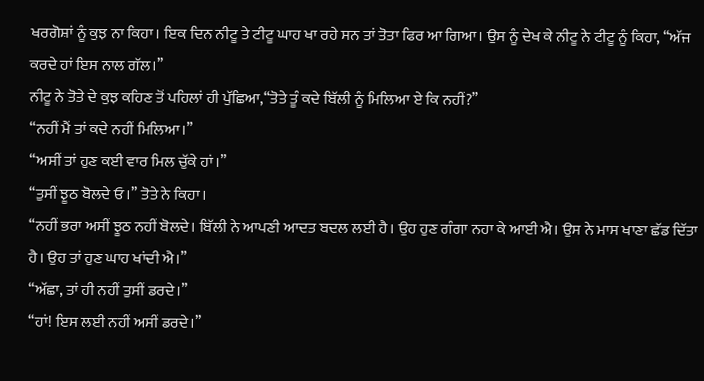ਖਰਗੋਸ਼ਾਂ ਨੂੰ ਕੁਝ ਨਾ ਕਿਹਾ। ਇਕ ਦਿਨ ਨੀਟੂ ਤੇ ਟੀਟੂ ਘਾਹ ਖਾ ਰਹੇ ਸਨ ਤਾਂ ਤੋਤਾ ਫਿਰ ਆ ਗਿਆ। ਉਸ ਨੂੰ ਦੇਖ ਕੇ ਨੀਟੂ ਨੇ ਟੀਟੂ ਨੂੰ ਕਿਹਾ, ‘‘ਅੱਜ ਕਰਦੇ ਹਾਂ ਇਸ ਨਾਲ ਗੱਲ।’’
ਨੀਟੂ ਨੇ ਤੋਤੇ ਦੇ ਕੁਝ ਕਹਿਣ ਤੋਂ ਪਹਿਲਾਂ ਹੀ ਪੁੱਛਿਆ,‘‘ਤੋਤੇ ਤੂੰ ਕਦੇ ਬਿੱਲੀ ਨੂੰ ਮਿਲਿਆ ਏ ਕਿ ਨਹੀਂ?’’
‘‘ਨਹੀਂ ਮੈਂ ਤਾਂ ਕਦੇ ਨਹੀਂ ਮਿਲਿਆ।’’
‘‘ਅਸੀਂ ਤਾਂ ਹੁਣ ਕਈ ਵਾਰ ਮਿਲ ਚੁੱਕੇ ਹਾਂ।’’
‘‘ਤੁਸੀਂ ਝੂਠ ਬੋਲਦੇ ਓ।’’ ਤੋਤੇ ਨੇ ਕਿਹਾ।
‘‘ਨਹੀਂ ਭਰਾ ਅਸੀਂ ਝੂਠ ਨਹੀਂ ਬੋਲਦੇ। ਬਿੱਲੀ ਨੇ ਆਪਣੀ ਆਦਤ ਬਦਲ ਲਈ ਹੈ। ਉਹ ਹੁਣ ਗੰਗਾ ਨਹਾ ਕੇ ਆਈ ਐ। ਉਸ ਨੇ ਮਾਸ ਖਾਣਾ ਛੱਡ ਦਿੱਤਾ ਹੈ। ਉਹ ਤਾਂ ਹੁਣ ਘਾਹ ਖਾਂਦੀ ਐ।’’
‘‘ਅੱਛਾ, ਤਾਂ ਹੀ ਨਹੀਂ ਤੁਸੀਂ ਡਰਦੇ।’’
‘‘ਹਾਂ! ਇਸ ਲਈ ਨਹੀਂ ਅਸੀਂ ਡਰਦੇ।’’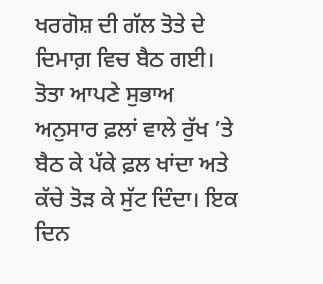ਖਰਗੋਸ਼ ਦੀ ਗੱਲ ਤੋਤੇ ਦੇ ਦਿਮਾਗ਼ ਵਿਚ ਬੈਠ ਗਈ। ਤੋਤਾ ਆਪਣੇ ਸੁਭਾਅ ਅਨੁਸਾਰ ਫ਼ਲਾਂ ਵਾਲੇ ਰੁੱਖ ’ਤੇ ਬੈਠ ਕੇ ਪੱਕੇ ਫ਼ਲ ਖਾਂਦਾ ਅਤੇ ਕੱਚੇ ਤੋੜ ਕੇ ਸੁੱਟ ਦਿੰਦਾ। ਇਕ ਦਿਨ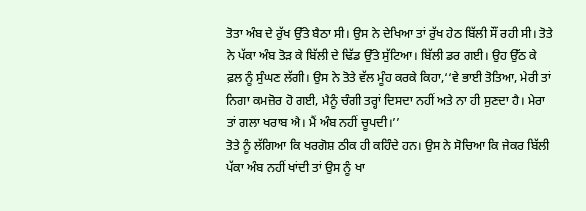ਤੋਤਾ ਅੰਬ ਦੇ ਰੁੱਖ ਉੱਤੇ ਬੈਠਾ ਸੀ। ਉਸ ਨੇ ਦੇਖਿਆ ਤਾਂ ਰੁੱਖ ਹੇਠ ਬਿੱਲੀ ਸੌਂ ਰਹੀ ਸੀ। ਤੋਤੇ ਨੇ ਪੱਕਾ ਅੰਬ ਤੋੜ ਕੇ ਬਿੱਲੀ ਦੇ ਢਿੱਡ ਉੱਤੇ ਸੁੱਟਿਆ। ਬਿੱਲੀ ਡਰ ਗਈ। ਉਹ ਉੱਠ ਕੇ ਫ਼ਲ ਨੂੰ ਸੁੰਘਣ ਲੱਗੀ। ਉਸ ਨੇ ਤੋਤੇ ਵੱਲ ਮੂੰਹ ਕਰਕੇ ਕਿਹਾ,‘‘ਵੇ ਭਾਈ ਤੋਤਿਆ, ਮੇਰੀ ਤਾਂ ਨਿਗਾ ਕਮਜ਼ੋਰ ਹੋ ਗਈ, ਮੈਨੂੰ ਚੰਗੀ ਤਰ੍ਹਾਂ ਦਿਸਦਾ ਨਹੀਂ ਅਤੇ ਨਾ ਹੀ ਸੁਣਦਾ ਹੈ। ਮੇਰਾ ਤਾਂ ਗਲਾ ਖਰਾਬ ਐ। ਮੈਂ ਅੰਬ ਨਹੀਂ ਚੂਪਦੀ।’’
ਤੋਤੇ ਨੂੰ ਲੱਗਿਆ ਕਿ ਖਰਗੋਸ਼ ਠੀਕ ਹੀ ਕਹਿੰਦੇ ਹਨ। ਉਸ ਨੇ ਸੋਚਿਆ ਕਿ ਜੇਕਰ ਬਿੱਲੀ ਪੱਕਾ ਅੰਬ ਨਹੀਂ ਖਾਂਦੀ ਤਾਂ ਉਸ ਨੂੰ ਖਾ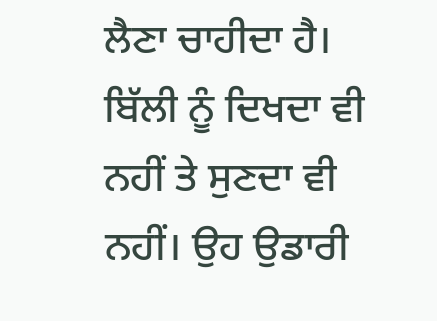ਲੈਣਾ ਚਾਹੀਦਾ ਹੈ। ਬਿੱਲੀ ਨੂੰ ਦਿਖਦਾ ਵੀ ਨਹੀਂ ਤੇ ਸੁਣਦਾ ਵੀ ਨਹੀਂ। ਉਹ ਉਡਾਰੀ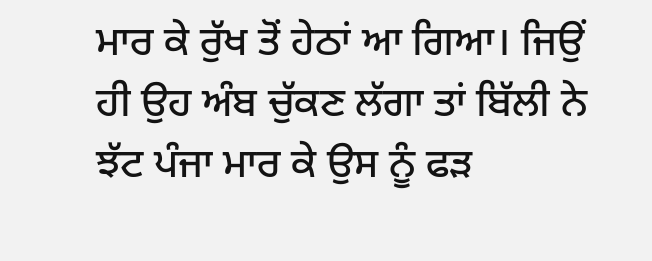ਮਾਰ ਕੇ ਰੁੱਖ ਤੋਂ ਹੇਠਾਂ ਆ ਗਿਆ। ਜਿਉਂ ਹੀ ਉਹ ਅੰਬ ਚੁੱਕਣ ਲੱਗਾ ਤਾਂ ਬਿੱਲੀ ਨੇ ਝੱਟ ਪੰਜਾ ਮਾਰ ਕੇ ਉਸ ਨੂੰ ਫੜ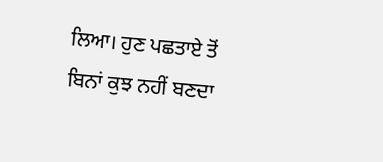ਲਿਆ। ਹੁਣ ਪਛਤਾਏ ਤੋਂ ਬਿਨਾਂ ਕੁਝ ਨਹੀਂ ਬਣਦਾ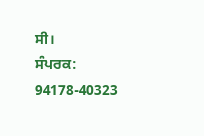ਸੀ।
ਸੰਪਰਕ: 94178-40323